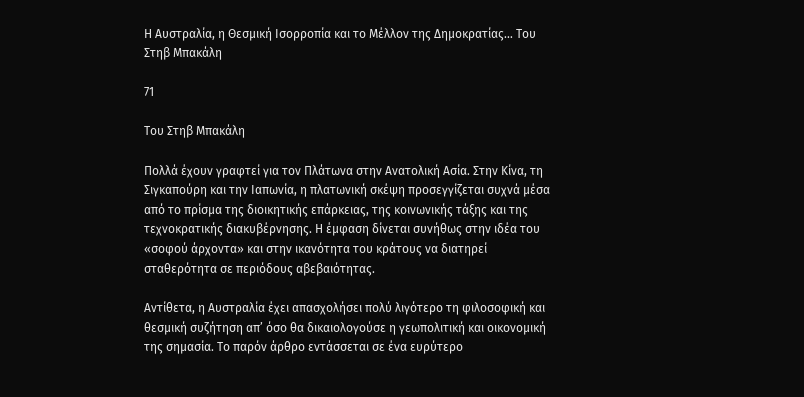Η Αυστραλία, η Θεσμική Ισορροπία και το Μέλλον της Δημοκρατίας… Του Στηβ Μπακάλη

71

Του Στηβ Μπακάλη

Πολλά έχουν γραφτεί για τον Πλάτωνα στην Ανατολική Ασία. Στην Κίνα, τη Σιγκαπούρη και την Ιαπωνία, η πλατωνική σκέψη προσεγγίζεται συχνά μέσα από το πρίσμα της διοικητικής επάρκειας, της κοινωνικής τάξης και της τεχνοκρατικής διακυβέρνησης. Η έμφαση δίνεται συνήθως στην ιδέα του «σοφού άρχοντα» και στην ικανότητα του κράτους να διατηρεί σταθερότητα σε περιόδους αβεβαιότητας.

Αντίθετα, η Αυστραλία έχει απασχολήσει πολύ λιγότερο τη φιλοσοφική και θεσμική συζήτηση απ’ όσο θα δικαιολογούσε η γεωπολιτική και οικονομική της σημασία. Το παρόν άρθρο εντάσσεται σε ένα ευρύτερο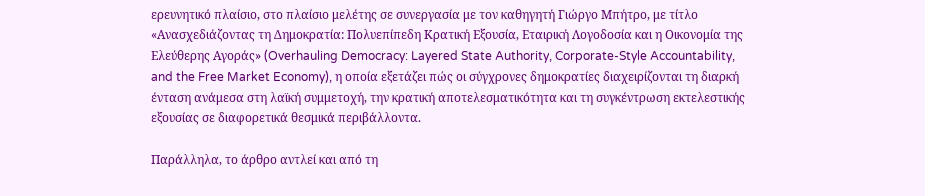ερευνητικό πλαίσιο, στο πλαίσιο μελέτης σε συνεργασία με τον καθηγητή Γιώργο Μπήτρο, με τίτλο «Ανασχεδιάζοντας τη Δημοκρατία: Πολυεπίπεδη Κρατική Εξουσία, Εταιρική Λογοδοσία και η Οικονομία της Ελεύθερης Αγοράς» (Overhauling Democracy: Layered State Authority, Corporate-Style Accountability, and the Free Market Economy), η οποία εξετάζει πώς οι σύγχρονες δημοκρατίες διαχειρίζονται τη διαρκή ένταση ανάμεσα στη λαϊκή συμμετοχή, την κρατική αποτελεσματικότητα και τη συγκέντρωση εκτελεστικής εξουσίας σε διαφορετικά θεσμικά περιβάλλοντα.

Παράλληλα, το άρθρο αντλεί και από τη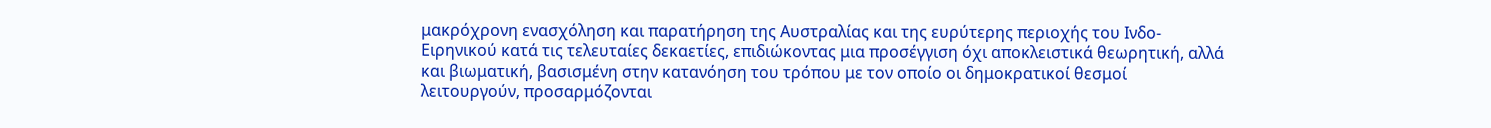μακρόχρονη ενασχόληση και παρατήρηση της Αυστραλίας και της ευρύτερης περιοχής του Ινδο-Ειρηνικού κατά τις τελευταίες δεκαετίες, επιδιώκοντας μια προσέγγιση όχι αποκλειστικά θεωρητική, αλλά και βιωματική, βασισμένη στην κατανόηση του τρόπου με τον οποίο οι δημοκρατικοί θεσμοί λειτουργούν, προσαρμόζονται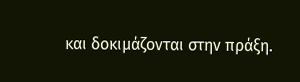και δοκιμάζονται στην πράξη.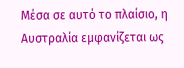Μέσα σε αυτό το πλαίσιο, η Αυστραλία εμφανίζεται ως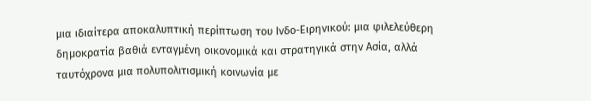μια ιδιαίτερα αποκαλυπτική περίπτωση του Ινδο-Ειρηνικού: μια φιλελεύθερη δημοκρατία βαθιά ενταγμένη οικονομικά και στρατηγικά στην Ασία, αλλά ταυτόχρονα μια πολυπολιτισμική κοινωνία με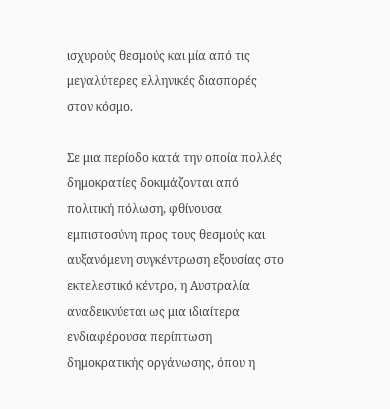ισχυρούς θεσμούς και μία από τις μεγαλύτερες ελληνικές διασπορές στον κόσμο.

Σε μια περίοδο κατά την οποία πολλές δημοκρατίες δοκιμάζονται από πολιτική πόλωση, φθίνουσα εμπιστοσύνη προς τους θεσμούς και αυξανόμενη συγκέντρωση εξουσίας στο εκτελεστικό κέντρο, η Αυστραλία αναδεικνύεται ως μια ιδιαίτερα ενδιαφέρουσα περίπτωση δημοκρατικής οργάνωσης, όπου η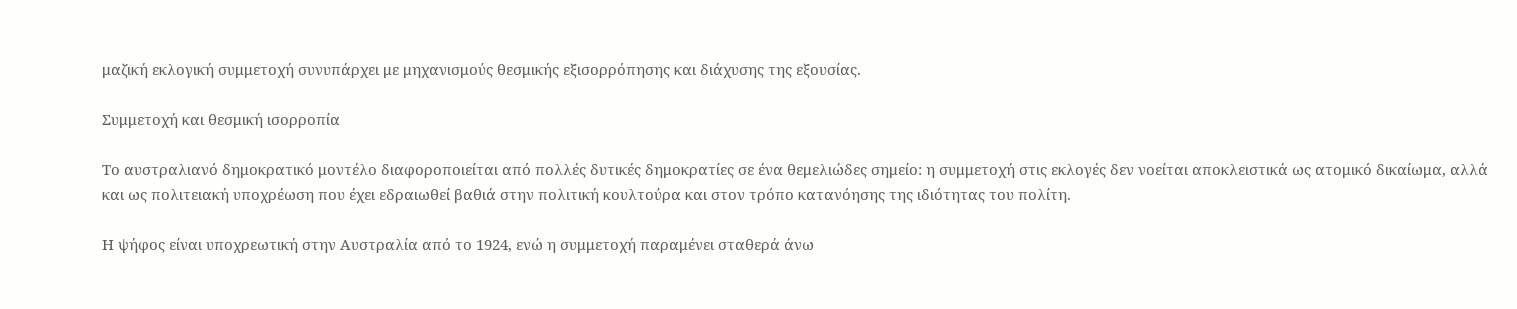μαζική εκλογική συμμετοχή συνυπάρχει με μηχανισμούς θεσμικής εξισορρόπησης και διάχυσης της εξουσίας.

Συμμετοχή και θεσμική ισορροπία

Το αυστραλιανό δημοκρατικό μοντέλο διαφοροποιείται από πολλές δυτικές δημοκρατίες σε ένα θεμελιώδες σημείο: η συμμετοχή στις εκλογές δεν νοείται αποκλειστικά ως ατομικό δικαίωμα, αλλά και ως πολιτειακή υποχρέωση που έχει εδραιωθεί βαθιά στην πολιτική κουλτούρα και στον τρόπο κατανόησης της ιδιότητας του πολίτη.

Η ψήφος είναι υποχρεωτική στην Αυστραλία από το 1924, ενώ η συμμετοχή παραμένει σταθερά άνω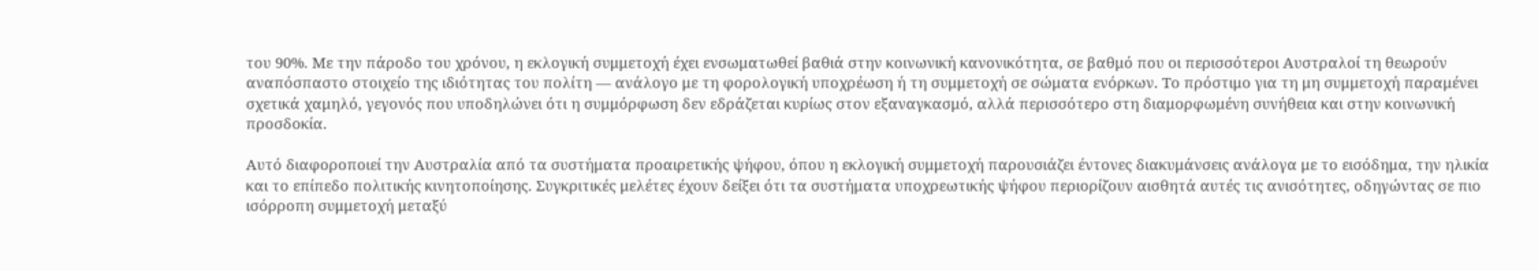του 90%. Με την πάροδο του χρόνου, η εκλογική συμμετοχή έχει ενσωματωθεί βαθιά στην κοινωνική κανονικότητα, σε βαθμό που οι περισσότεροι Αυστραλοί τη θεωρούν αναπόσπαστο στοιχείο της ιδιότητας του πολίτη — ανάλογο με τη φορολογική υποχρέωση ή τη συμμετοχή σε σώματα ενόρκων. Το πρόστιμο για τη μη συμμετοχή παραμένει σχετικά χαμηλό, γεγονός που υποδηλώνει ότι η συμμόρφωση δεν εδράζεται κυρίως στον εξαναγκασμό, αλλά περισσότερο στη διαμορφωμένη συνήθεια και στην κοινωνική προσδοκία.

Αυτό διαφοροποιεί την Αυστραλία από τα συστήματα προαιρετικής ψήφου, όπου η εκλογική συμμετοχή παρουσιάζει έντονες διακυμάνσεις ανάλογα με το εισόδημα, την ηλικία και το επίπεδο πολιτικής κινητοποίησης. Συγκριτικές μελέτες έχουν δείξει ότι τα συστήματα υποχρεωτικής ψήφου περιορίζουν αισθητά αυτές τις ανισότητες, οδηγώντας σε πιο ισόρροπη συμμετοχή μεταξύ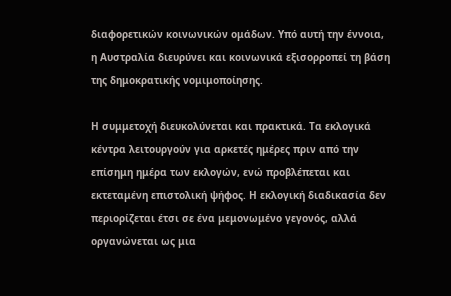διαφορετικών κοινωνικών ομάδων. Υπό αυτή την έννοια, η Αυστραλία διευρύνει και κοινωνικά εξισορροπεί τη βάση της δημοκρατικής νομιμοποίησης.

Η συμμετοχή διευκολύνεται και πρακτικά. Τα εκλογικά κέντρα λειτουργούν για αρκετές ημέρες πριν από την επίσημη ημέρα των εκλογών, ενώ προβλέπεται και εκτεταμένη επιστολική ψήφος. Η εκλογική διαδικασία δεν περιορίζεται έτσι σε ένα μεμονωμένο γεγονός, αλλά οργανώνεται ως μια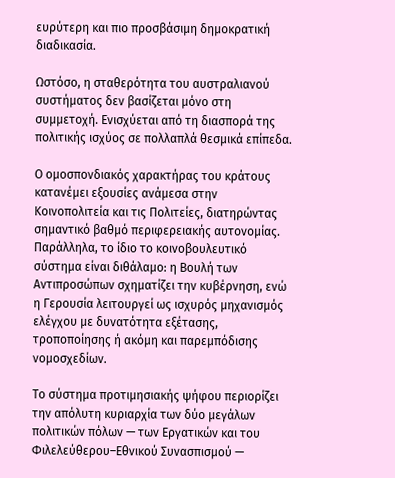ευρύτερη και πιο προσβάσιμη δημοκρατική διαδικασία.

Ωστόσο, η σταθερότητα του αυστραλιανού συστήματος δεν βασίζεται μόνο στη συμμετοχή. Ενισχύεται από τη διασπορά της πολιτικής ισχύος σε πολλαπλά θεσμικά επίπεδα.

Ο ομοσπονδιακός χαρακτήρας του κράτους κατανέμει εξουσίες ανάμεσα στην Κοινοπολιτεία και τις Πολιτείες, διατηρώντας σημαντικό βαθμό περιφερειακής αυτονομίας. Παράλληλα, το ίδιο το κοινοβουλευτικό σύστημα είναι διθάλαμο: η Βουλή των Αντιπροσώπων σχηματίζει την κυβέρνηση, ενώ η Γερουσία λειτουργεί ως ισχυρός μηχανισμός ελέγχου με δυνατότητα εξέτασης, τροποποίησης ή ακόμη και παρεμπόδισης νομοσχεδίων.

Το σύστημα προτιμησιακής ψήφου περιορίζει την απόλυτη κυριαρχία των δύο μεγάλων πολιτικών πόλων — των Εργατικών και του Φιλελεύθερου–Εθνικού Συνασπισμού —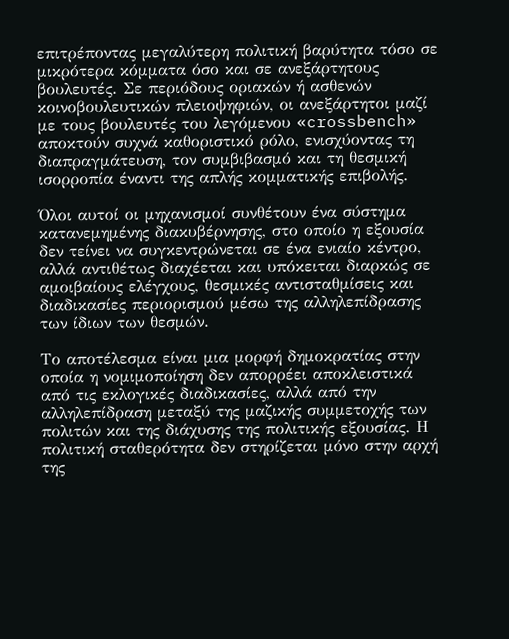επιτρέποντας μεγαλύτερη πολιτική βαρύτητα τόσο σε μικρότερα κόμματα όσο και σε ανεξάρτητους βουλευτές. Σε περιόδους οριακών ή ασθενών κοινοβουλευτικών πλειοψηφιών, οι ανεξάρτητοι μαζί με τους βουλευτές του λεγόμενου «crossbench» αποκτούν συχνά καθοριστικό ρόλο, ενισχύοντας τη διαπραγμάτευση, τον συμβιβασμό και τη θεσμική ισορροπία έναντι της απλής κομματικής επιβολής.

Όλοι αυτοί οι μηχανισμοί συνθέτουν ένα σύστημα κατανεμημένης διακυβέρνησης, στο οποίο η εξουσία δεν τείνει να συγκεντρώνεται σε ένα ενιαίο κέντρο, αλλά αντιθέτως διαχέεται και υπόκειται διαρκώς σε αμοιβαίους ελέγχους, θεσμικές αντισταθμίσεις και διαδικασίες περιορισμού μέσω της αλληλεπίδρασης των ίδιων των θεσμών.

Το αποτέλεσμα είναι μια μορφή δημοκρατίας στην οποία η νομιμοποίηση δεν απορρέει αποκλειστικά από τις εκλογικές διαδικασίες, αλλά από την αλληλεπίδραση μεταξύ της μαζικής συμμετοχής των πολιτών και της διάχυσης της πολιτικής εξουσίας. Η πολιτική σταθερότητα δεν στηρίζεται μόνο στην αρχή της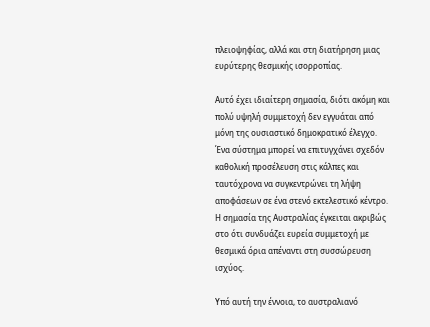πλειοψηφίας, αλλά και στη διατήρηση μιας ευρύτερης θεσμικής ισορροπίας.

Αυτό έχει ιδιαίτερη σημασία, διότι ακόμη και πολύ υψηλή συμμετοχή δεν εγγυάται από μόνη της ουσιαστικό δημοκρατικό έλεγχο. Ένα σύστημα μπορεί να επιτυγχάνει σχεδόν καθολική προσέλευση στις κάλπες και ταυτόχρονα να συγκεντρώνει τη λήψη αποφάσεων σε ένα στενό εκτελεστικό κέντρο. Η σημασία της Αυστραλίας έγκειται ακριβώς στο ότι συνδυάζει ευρεία συμμετοχή με θεσμικά όρια απέναντι στη συσσώρευση ισχύος.

Υπό αυτή την έννοια, το αυστραλιανό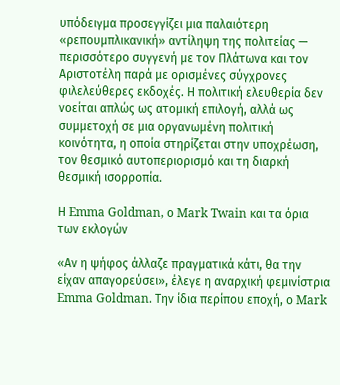υπόδειγμα προσεγγίζει μια παλαιότερη «ρεπουμπλικανική» αντίληψη της πολιτείας — περισσότερο συγγενή με τον Πλάτωνα και τον Αριστοτέλη παρά με ορισμένες σύγχρονες φιλελεύθερες εκδοχές. Η πολιτική ελευθερία δεν νοείται απλώς ως ατομική επιλογή, αλλά ως συμμετοχή σε μια οργανωμένη πολιτική κοινότητα, η οποία στηρίζεται στην υποχρέωση, τον θεσμικό αυτοπεριορισμό και τη διαρκή θεσμική ισορροπία.

Η Emma Goldman, ο Mark Twain και τα όρια των εκλογών

«Αν η ψήφος άλλαζε πραγματικά κάτι, θα την είχαν απαγορεύσει», έλεγε η αναρχική φεμινίστρια Emma Goldman. Την ίδια περίπου εποχή, ο Mark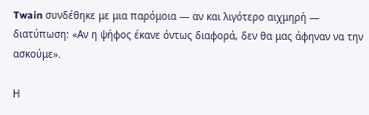Twain συνδέθηκε με μια παρόμοια — αν και λιγότερο αιχμηρή — διατύπωση: «Αν η ψήφος έκανε όντως διαφορά, δεν θα μας άφηναν να την ασκούμε».

Η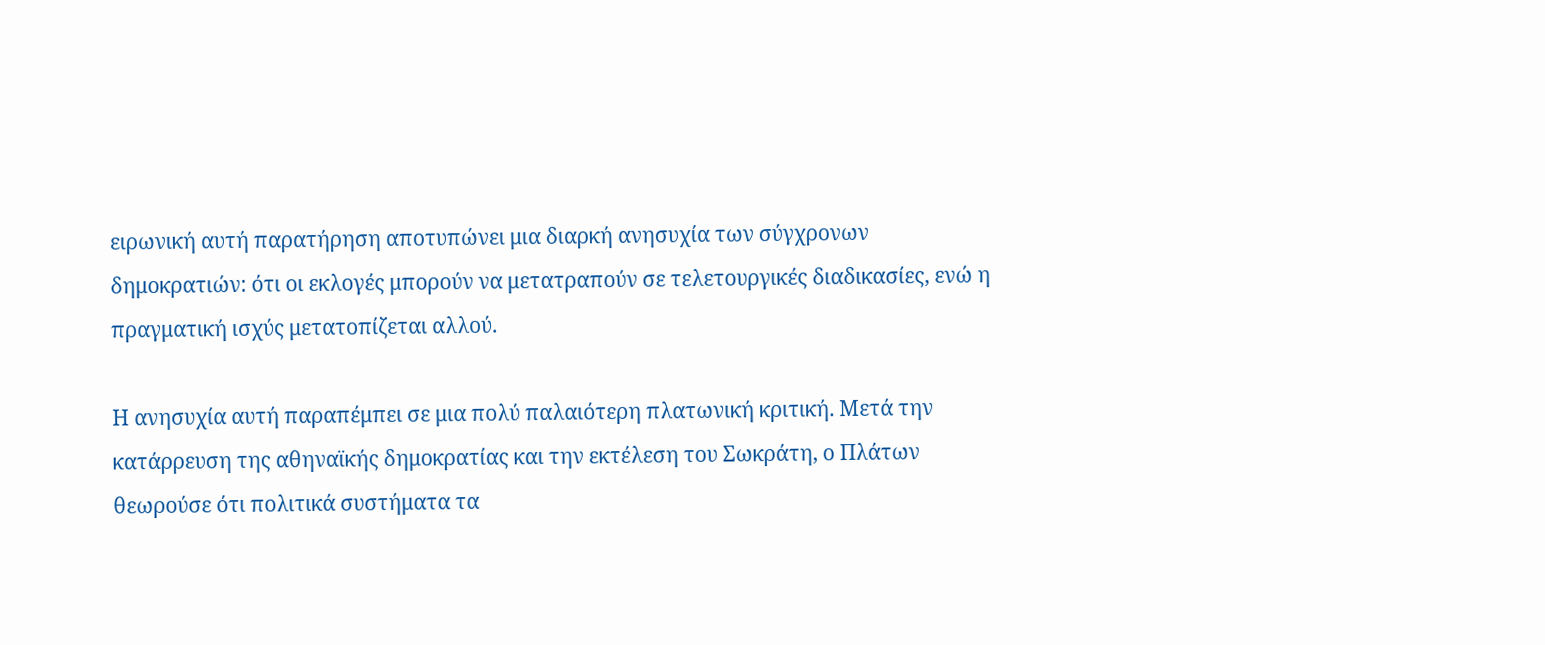ειρωνική αυτή παρατήρηση αποτυπώνει μια διαρκή ανησυχία των σύγχρονων δημοκρατιών: ότι οι εκλογές μπορούν να μετατραπούν σε τελετουργικές διαδικασίες, ενώ η πραγματική ισχύς μετατοπίζεται αλλού.

Η ανησυχία αυτή παραπέμπει σε μια πολύ παλαιότερη πλατωνική κριτική. Μετά την κατάρρευση της αθηναϊκής δημοκρατίας και την εκτέλεση του Σωκράτη, ο Πλάτων θεωρούσε ότι πολιτικά συστήματα τα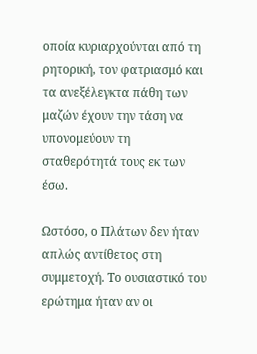οποία κυριαρχούνται από τη ρητορική, τον φατριασμό και τα ανεξέλεγκτα πάθη των μαζών έχουν την τάση να υπονομεύουν τη σταθερότητά τους εκ των έσω.

Ωστόσο, ο Πλάτων δεν ήταν απλώς αντίθετος στη συμμετοχή. Το ουσιαστικό του ερώτημα ήταν αν οι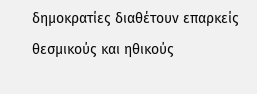δημοκρατίες διαθέτουν επαρκείς θεσμικούς και ηθικούς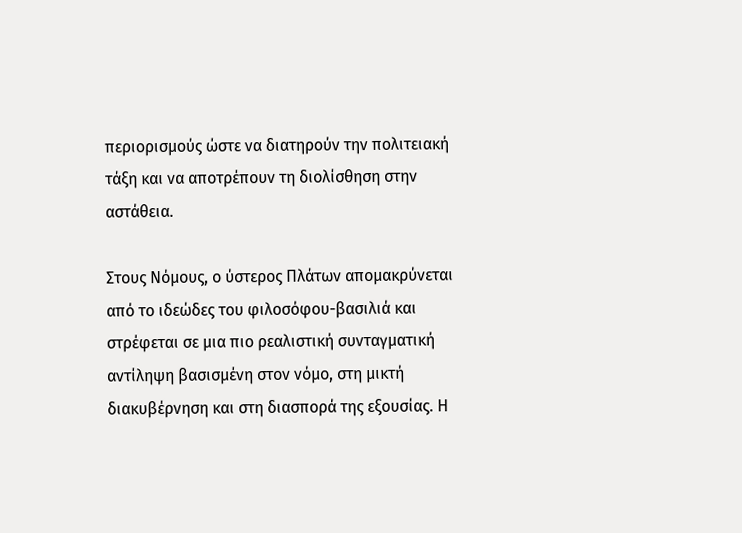περιορισμούς ώστε να διατηρούν την πολιτειακή τάξη και να αποτρέπουν τη διολίσθηση στην αστάθεια.

Στους Νόμους, ο ύστερος Πλάτων απομακρύνεται από το ιδεώδες του φιλοσόφου-βασιλιά και στρέφεται σε μια πιο ρεαλιστική συνταγματική αντίληψη βασισμένη στον νόμο, στη μικτή διακυβέρνηση και στη διασπορά της εξουσίας. Η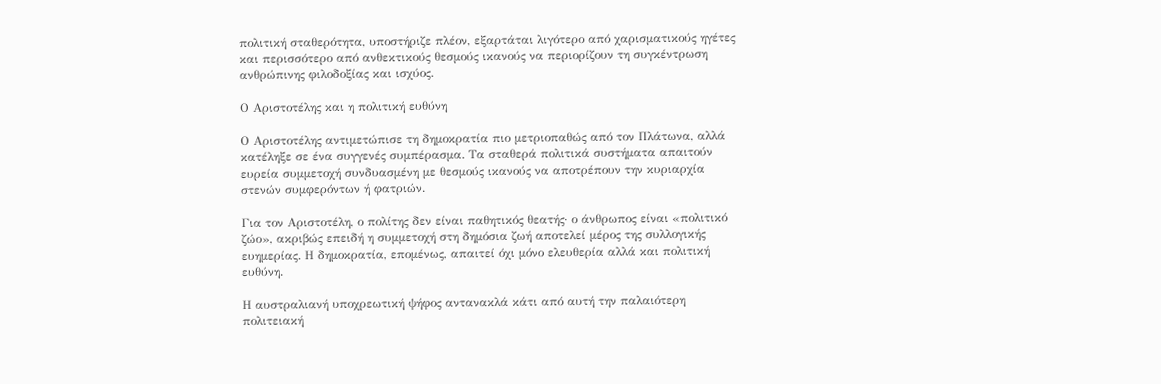πολιτική σταθερότητα, υποστήριζε πλέον, εξαρτάται λιγότερο από χαρισματικούς ηγέτες και περισσότερο από ανθεκτικούς θεσμούς ικανούς να περιορίζουν τη συγκέντρωση ανθρώπινης φιλοδοξίας και ισχύος.

Ο Αριστοτέλης και η πολιτική ευθύνη

Ο Αριστοτέλης αντιμετώπισε τη δημοκρατία πιο μετριοπαθώς από τον Πλάτωνα, αλλά κατέληξε σε ένα συγγενές συμπέρασμα. Τα σταθερά πολιτικά συστήματα απαιτούν ευρεία συμμετοχή συνδυασμένη με θεσμούς ικανούς να αποτρέπουν την κυριαρχία στενών συμφερόντων ή φατριών.

Για τον Αριστοτέλη, ο πολίτης δεν είναι παθητικός θεατής· ο άνθρωπος είναι «πολιτικό ζώο», ακριβώς επειδή η συμμετοχή στη δημόσια ζωή αποτελεί μέρος της συλλογικής ευημερίας. Η δημοκρατία, επομένως, απαιτεί όχι μόνο ελευθερία αλλά και πολιτική ευθύνη.

Η αυστραλιανή υποχρεωτική ψήφος αντανακλά κάτι από αυτή την παλαιότερη πολιτειακή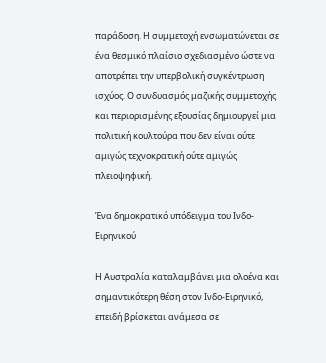παράδοση. Η συμμετοχή ενσωματώνεται σε ένα θεσμικό πλαίσιο σχεδιασμένο ώστε να αποτρέπει την υπερβολική συγκέντρωση ισχύος. Ο συνδυασμός μαζικής συμμετοχής και περιορισμένης εξουσίας δημιουργεί μια πολιτική κουλτούρα που δεν είναι ούτε αμιγώς τεχνοκρατική ούτε αμιγώς πλειοψηφική.

Ένα δημοκρατικό υπόδειγμα του Ινδο-Ειρηνικού

Η Αυστραλία καταλαμβάνει μια ολοένα και σημαντικότερη θέση στον Ινδο-Ειρηνικό, επειδή βρίσκεται ανάμεσα σε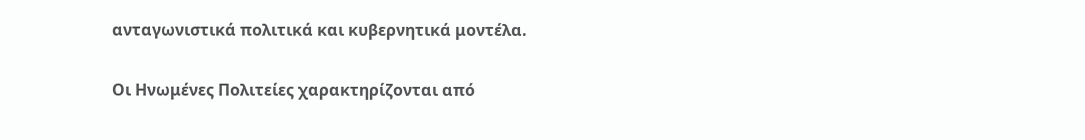ανταγωνιστικά πολιτικά και κυβερνητικά μοντέλα.

Οι Ηνωμένες Πολιτείες χαρακτηρίζονται από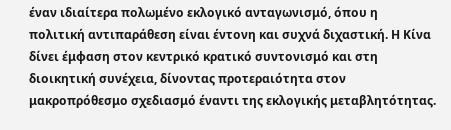έναν ιδιαίτερα πολωμένο εκλογικό ανταγωνισμό, όπου η πολιτική αντιπαράθεση είναι έντονη και συχνά διχαστική. Η Κίνα δίνει έμφαση στον κεντρικό κρατικό συντονισμό και στη διοικητική συνέχεια, δίνοντας προτεραιότητα στον μακροπρόθεσμο σχεδιασμό έναντι της εκλογικής μεταβλητότητας.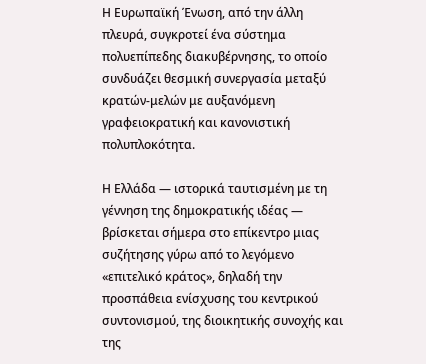Η Ευρωπαϊκή Ένωση, από την άλλη πλευρά, συγκροτεί ένα σύστημα πολυεπίπεδης διακυβέρνησης, το οποίο συνδυάζει θεσμική συνεργασία μεταξύ κρατών-μελών με αυξανόμενη γραφειοκρατική και κανονιστική πολυπλοκότητα.

Η Ελλάδα — ιστορικά ταυτισμένη με τη γέννηση της δημοκρατικής ιδέας — βρίσκεται σήμερα στο επίκεντρο μιας συζήτησης γύρω από το λεγόμενο «επιτελικό κράτος», δηλαδή την προσπάθεια ενίσχυσης του κεντρικού συντονισμού, της διοικητικής συνοχής και της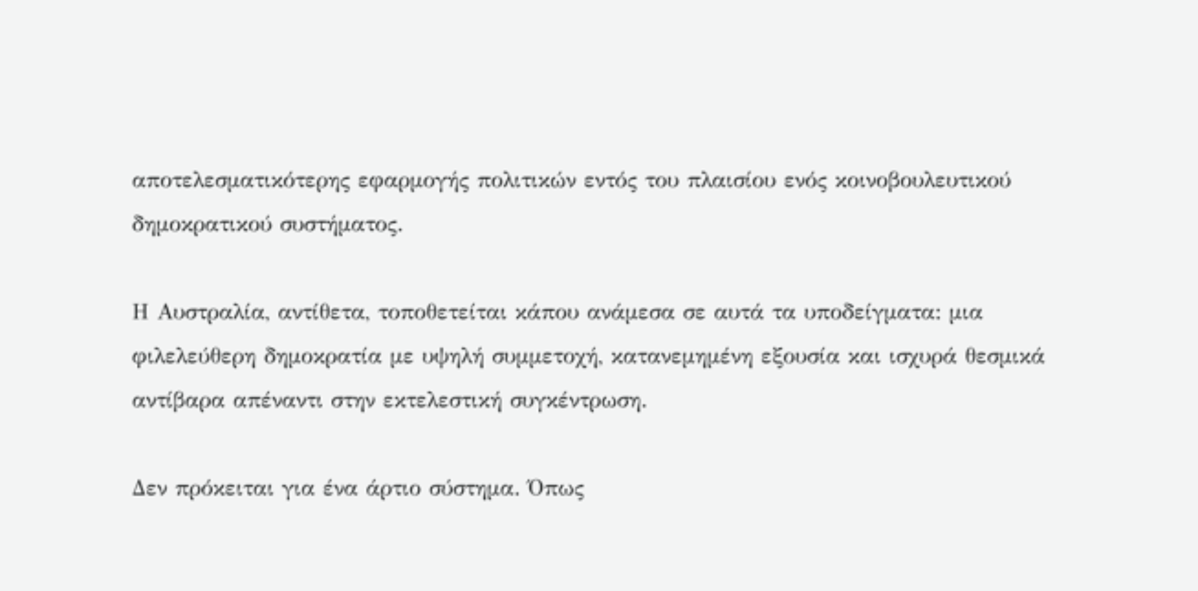αποτελεσματικότερης εφαρμογής πολιτικών εντός του πλαισίου ενός κοινοβουλευτικού δημοκρατικού συστήματος.

Η Αυστραλία, αντίθετα, τοποθετείται κάπου ανάμεσα σε αυτά τα υποδείγματα: μια φιλελεύθερη δημοκρατία με υψηλή συμμετοχή, κατανεμημένη εξουσία και ισχυρά θεσμικά αντίβαρα απέναντι στην εκτελεστική συγκέντρωση.

Δεν πρόκειται για ένα άρτιο σύστημα. Όπως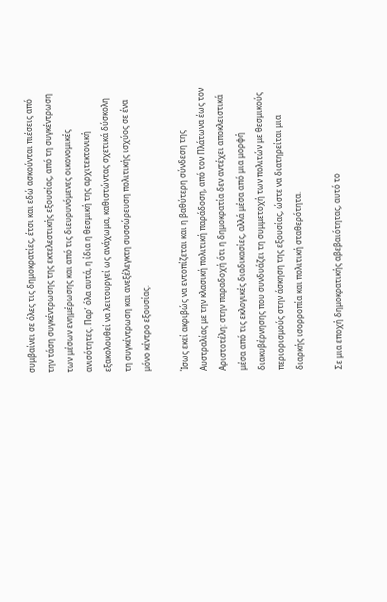συμβαίνει σε όλες τις δημοκρατίες, έτσι και εδώ ασκούνται πιέσεις από την τάση συγκέντρωσης της εκτελεστικής εξουσίας, από τη συγκέντρωση των μέσων ενημέρωσης και από τις διευρυνόμενες οικονομικές ανισότητες. Παρ’ όλα αυτά, η ίδια η θεσμική της αρχιτεκτονική εξακολουθεί να λειτουργεί ως ανάχωμα, καθιστώντας σχετικά δύσκολη τη συγκέντρωση και ανεξέλεγκτη συσσώρευση πολιτικής ισχύος σε ένα μόνο κέντρο εξουσίας.

Ίσως εκεί ακριβώς να εντοπίζεται και η βαθύτερη σύνδεση της Αυστραλίας με την κλασική πολιτική παράδοση, από τον Πλάτωνα έως τον Αριστοτέλη: στην παραδοχή ότι η δημοκρατία δεν αντέχει αποκλειστικά μέσα από τις εκλογικές διαδικασίες, αλλά μέσα από μια μορφή διακυβέρνησης που συνδυάζει τη συμμετοχή των πολιτών με θεσμικούς περιορισμούς στην άσκηση της εξουσίας, ώστε να διατηρείται μια διαρκής ισορροπία και πολιτική σταθερότητα.

Σε μια εποχή δημοκρατικής αβεβαιότητας, αυτό το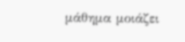μάθημα μοιάζει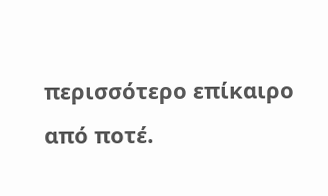περισσότερο επίκαιρο από ποτέ.